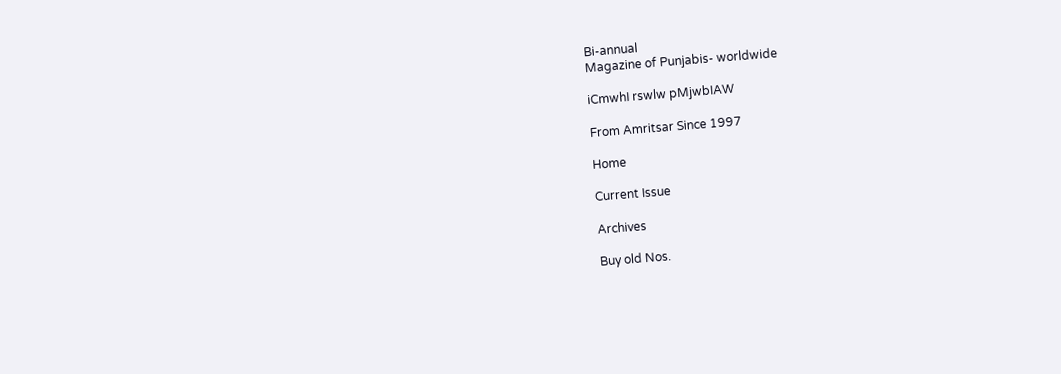Bi-annual
Magazine of Punjabis- worldwide

iCmwhI rswlw pMjwbIAW

From Amritsar Since 1997

Home

Current Issue

Archives

Buy old Nos.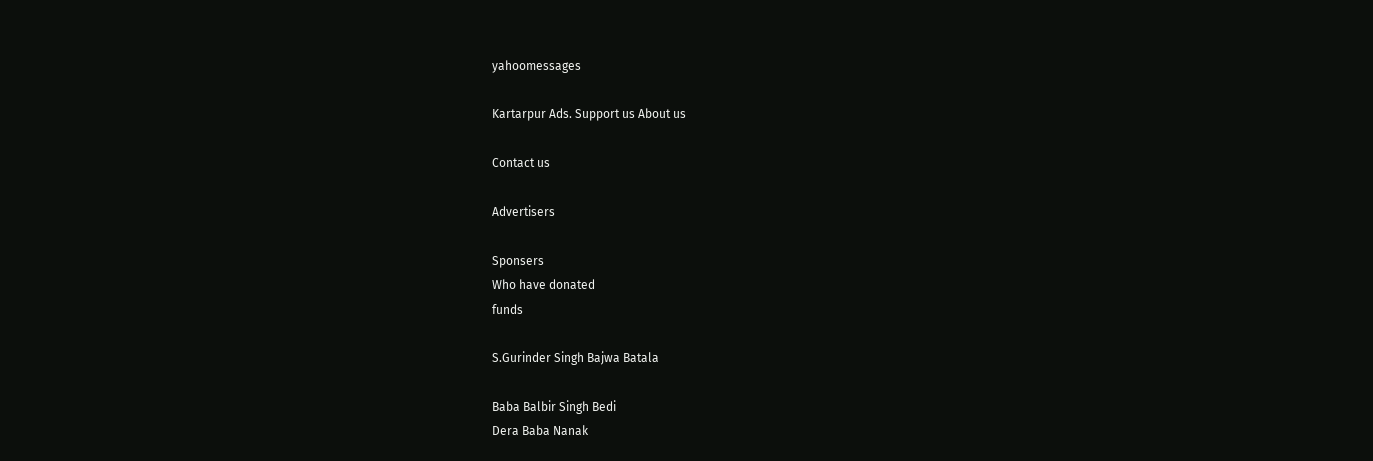yahoomessages

Kartarpur Ads. Support us About us

Contact us

Advertisers

Sponsers
Who have donated
funds

S.Gurinder Singh Bajwa Batala

Baba Balbir Singh Bedi
Dera Baba Nanak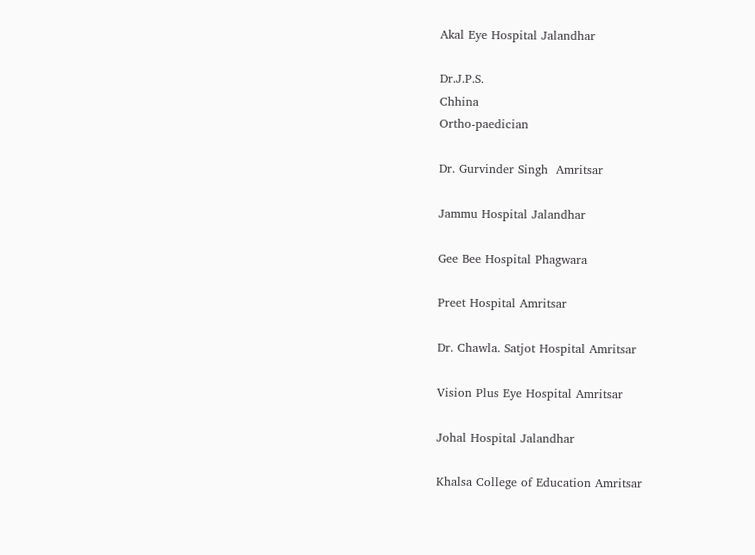Akal Eye Hospital Jalandhar

Dr.J.P.S.
Chhina
Ortho-paedician

Dr. Gurvinder Singh  Amritsar

Jammu Hospital Jalandhar

Gee Bee Hospital Phagwara

Preet Hospital Amritsar

Dr. Chawla. Satjot Hospital Amritsar

Vision Plus Eye Hospital Amritsar

Johal Hospital Jalandhar

Khalsa College of Education Amritsar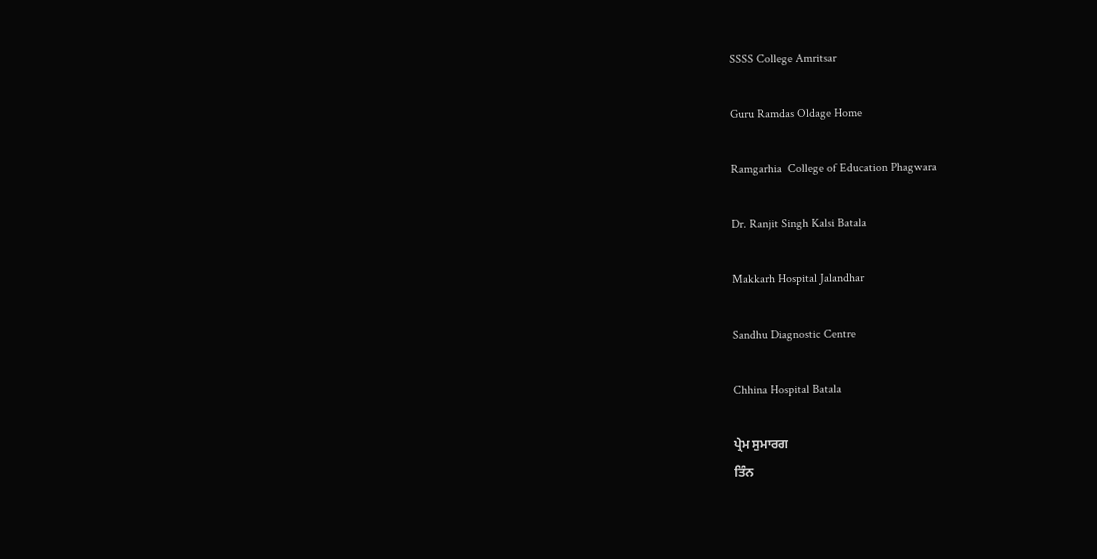SSSS College Amritsar

Guru Ramdas Oldage Home

Ramgarhia  College of Education Phagwara

Dr. Ranjit Singh Kalsi Batala

Makkarh Hospital Jalandhar

Sandhu Diagnostic Centre

Chhina Hospital Batala

ਪ੍ਰੇਮ ਸੁਮਾਰਗ
ਤਿੰਨ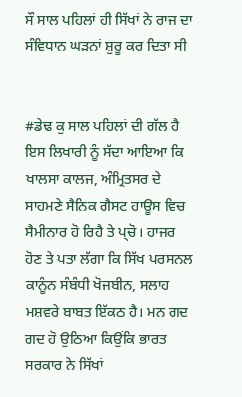ਸੌ ਸਾਲ ਪਹਿਲਾਂ ਹੀ ਸਿੱਖਾਂ ਨੇ ਰਾਜ ਦਾ ਸੰਵਿਧਾਨ ਘੜਨਾਂ ਸ਼ੁਰੂ ਕਰ ਦਿਤਾ ਸੀ


#ਡੇਢ ਕੁ ਸਾਲ ਪਹਿਲਾਂ ਦੀ ਗੱਲ ਹੈ ਇਸ ਲਿਖਾਰੀ ਨੂੰ ਸੱਦਾ ਆਇਆ ਕਿ ਖਾਲਸਾ ਕਾਲਜ, ਅੰਮ੍ਰਿਤਸਰ ਦੇ ਸਾਹਮਣੇ ਸੈਨਿਕ ਗੈਸਟ ਹਾਊਸ ਵਿਚ ਸੈਮੀਨਾਰ ਹੋ ਰਿਹੈ ਤੇ ਪ੍‍ਚੋ। ਹਾਜਰ ਹੋਣ ਤੇ ਪਤਾ ਲੱਗਾ ਕਿ ਸਿੱਖ ਪਰਸਨਲ ਕਾਨੂੰਨ ਸੰਬੰਧੀ ਖੋਜਬੀਨ, ਸਲਾਹ ਮਸ਼ਵਰੇ ਬਾਬਤ ਇੱਕਠ ਹੈ। ਮਨ ਗਦ ਗਦ ਹੋ ਉਠਿਆ ਕਿਉਂਕਿ ਭਾਰਤ ਸਰਕਾਰ ਨੇ ਸਿੱਖਾਂ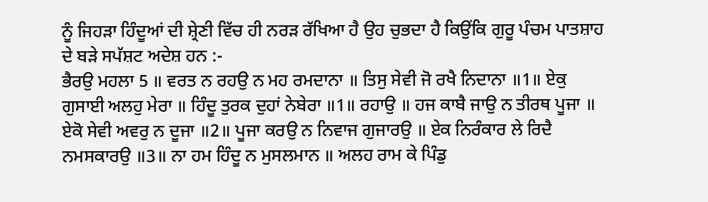ਨੂੰ ਜਿਹੜਾ ਹਿੰਦੂਆਂ ਦੀ ਸ਼੍ਰੇਣੀ ਵਿੱਚ ਹੀ ਨਰੜ ਰੱਖਿਆ ਹੈ ਉਹ ਚੁਭਦਾ ਹੈ ਕਿਉਂਕਿ ਗੁਰੂ ਪੰਚਮ ਪਾਤਸ਼ਾਹ ਦੇ ਬੜੇ ਸਪੱਸ਼ਟ ਅਦੇਸ਼ ਹਨ :-
ਭੈਰਉ ਮਹਲਾ 5 ॥ ਵਰਤ ਨ ਰਹਉ ਨ ਮਹ ਰਮਦਾਨਾ ॥ ਤਿਸੁ ਸੇਵੀ ਜੋ ਰਖੈ ਨਿਦਾਨਾ ॥1॥ ਏਕੁ ਗੁਸਾਈ ਅਲਹੁ ਮੇਰਾ ॥ ਹਿੰਦੂ ਤੁਰਕ ਦੁਹਾਂ ਨੇਬੇਰਾ ॥1॥ ਰਹਾਉ ॥ ਹਜ ਕਾਬੈ ਜਾਉ ਨ ਤੀਰਥ ਪੂਜਾ ॥ ਏਕੋ ਸੇਵੀ ਅਵਰੁ ਨ ਦੂਜਾ ॥2॥ ਪੂਜਾ ਕਰਉ ਨ ਨਿਵਾਜ ਗੁਜਾਰਉ ॥ ਏਕ ਨਿਰੰਕਾਰ ਲੇ ਰਿਦੈ ਨਮਸਕਾਰਉ ॥3॥ ਨਾ ਹਮ ਹਿੰਦੂ ਨ ਮੁਸਲਮਾਨ ॥ ਅਲਹ ਰਾਮ ਕੇ ਪਿੰਡੁ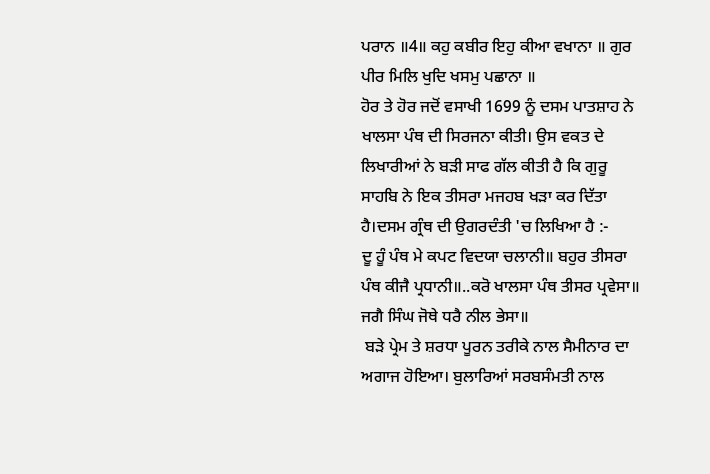ਪਰਾਨ ॥4॥ ਕਹੁ ਕਬੀਰ ਇਹੁ ਕੀਆ ਵਖਾਨਾ ॥ ਗੁਰ ਪੀਰ ਮਿਲਿ ਖੁਦਿ ਖਸਮੁ ਪਛਾਨਾ ॥
ਹੋਰ ਤੇ ਹੋਰ ਜਦੋਂ ਵਸਾਖੀ 1699 ਨੂੰ ਦਸਮ ਪਾਤਸ਼ਾਹ ਨੇ ਖਾਲਸਾ ਪੰਥ ਦੀ ਸਿਰਜਨਾ ਕੀਤੀ। ਉਸ ਵਕਤ ਦੇ ਲਿਖਾਰੀਆਂ ਨੇ ਬੜੀ ਸਾਫ ਗੱਲ ਕੀਤੀ ਹੈ ਕਿ ਗੁਰੂ ਸਾਹਬਿ ਨੇ ਇਕ ਤੀਸਰਾ ਮਜਹਬ ਖੜਾ ਕਰ ਦਿੱਤਾ ਹੈ।ਦਸਮ ਗ੍ਰੰਥ ਦੀ ਉਗਰਦੰਤੀ 'ਚ ਲਿਖਿਆ ਹੈ :-
ਦੂ ਹੂੰ ਪੰਥ ਮੇ ਕਪਟ ਵਿਦਯਾ ਚਲਾਨੀ॥ ਬਹੁਰ ਤੀਸਰਾ ਪੰਥ ਕੀਜੈ ਪ੍ਰਧਾਨੀ॥..ਕਰੋ ਖਾਲਸਾ ਪੰਥ ਤੀਸਰ ਪ੍ਰਵੇਸਾ॥ ਜਗੈ ਸਿੰਘ ਜੋਥੇ ਧਰੈ ਨੀਲ ਭੇਸਾ॥
 ਬੜੇ ਪ੍ਰੇਮ ਤੇ ਸ਼ਰਧਾ ਪੂਰਨ ਤਰੀਕੇ ਨਾਲ ਸੈਮੀਨਾਰ ਦਾ ਅਗਾਜ ਹੋਇਆ। ਬੁਲਾਰਿਆਂ ਸਰਬਸੰਮਤੀ ਨਾਲ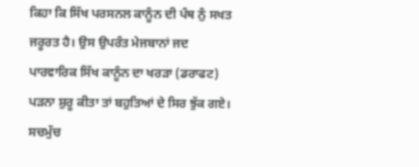ਕਿਹਾ ਕਿ ਸਿੱਖ ਪਰਸਨਲ ਕਾਨੂੰਨ ਦੀ ਪੰਥ ਨੁੰ ਸਖਤ ਜਰੂਰਤ ਹੈ। ਉਸ ਉਪਰੰਤ ਮੇਜਬਾਨਾਂ ਜਦ ਪਾਰਵਾਰਿਕ ਸਿੱਖ ਕਾਨੂੰਨ ਦਾ ਖਰੜਾ (ਡਰਾਫਟ) ਪੜਨਾ ਸ਼ੁਰੂ ਕੀਤਾ ਤਾਂ ਬਹੁਤਿਆਂ ਦੇ ਸਿਰ ਝੁੱਕ ਗਏ। ਸਚਮੁੱਚ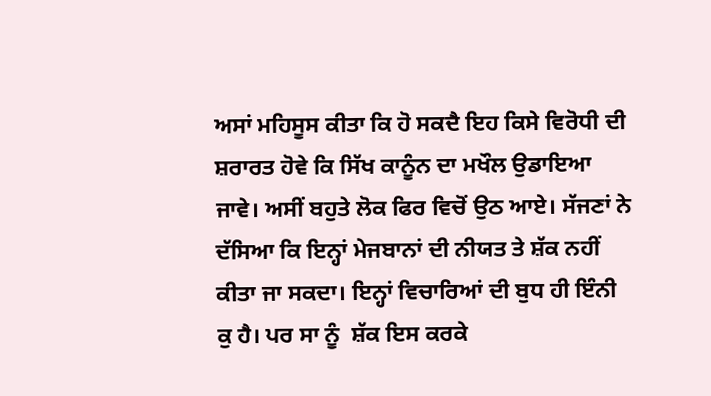ਅਸਾਂ ਮਹਿਸੂਸ ਕੀਤਾ ਕਿ ਹੋ ਸਕਦੈ ਇਹ ਕਿਸੇ ਵਿਰੋਧੀ ਦੀ ਸ਼ਰਾਰਤ ਹੋਵੇ ਕਿ ਸਿੱਖ ਕਾਨੂੰਨ ਦਾ ਮਖੌਲ ਉਡਾਇਆ ਜਾਵੇ। ਅਸੀਂ ਬਹੁਤੇ ਲੋਕ ਫਿਰ ਵਿਚੋਂ ਉਠ ਆਏ। ਸੱਜਣਾਂ ਨੇ ਦੱਸਿਆ ਕਿ ਇਨ੍ਹਾਂ ਮੇਜਬਾਨਾਂ ਦੀ ਨੀਯਤ ਤੇ ਸ਼ੱਕ ਨਹੀਂ ਕੀਤਾ ਜਾ ਸਕਦਾ। ਇਨ੍ਹਾਂ ਵਿਚਾਰਿਆਂ ਦੀ ਬੁਧ ਹੀ ਇੰਨੀ ਕੁ ਹੈ। ਪਰ ਸਾ ਨੂੰ  ਸ਼ੱਕ ਇਸ ਕਰਕੇ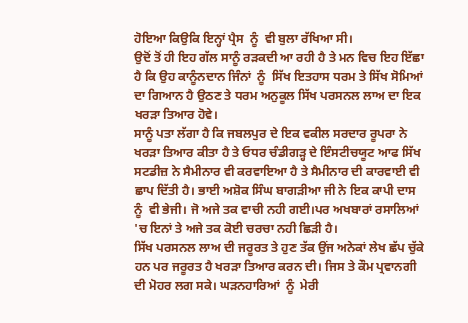ਹੋਇਆ ਕਿਉਕਿ ਇਨ੍ਹਾਂ ਪ੍ਰੈਸ  ਨੂੰ  ਵੀ ਬੁਲਾ ਰੱਖਿਆ ਸੀ।
ਉਦੋਂ ਤੋਂ ਹੀ ਇਹ ਗੱਲ ਸਾਨੂੰ ਰੜਕਦੀ ਆ ਰਹੀ ਹੈ ਤੇ ਮਨ ਵਿਚ ਇਹ ਇੱਛਾ ਹੈ ਕਿ ਉਹ ਕਾਨੂੰਨਦਾਨ ਜਿੰਨਾਂ  ਨੂੰ  ਸਿੱਖ ਇਤਹਾਸ ਧਰਮ ਤੇ ਸਿੱਖ ਸੋਮਿਆਂ ਦਾ ਗਿਆਨ ਹੈ ਉਠਣ ਤੇ ਧਰਮ ਅਨੁਕੂਲ ਸਿੱਖ ਪਰਸਨਲ ਲਾਅ ਦਾ ਇਕ ਖਰੜਾ ਤਿਆਰ ਹੋਵੇ।
ਸਾਨੂੰ ਪਤਾ ਲੱਗਾ ਹੈ ਕਿ ਜਬਲਪੁਰ ਦੇ ਇਕ ਵਕੀਲ ਸਰਦਾਰ ਰੂਪਰਾ ਨੇ ਖਰੜਾ ਤਿਆਰ ਕੀਤਾ ਹੈ ਤੇ ਓਧਰ ਚੰਡੀਗੜ੍ਹ ਦੇ ਇੰਸਟੀਚਯੂਟ ਆਫ ਸਿੱਖ ਸਟਡੀਜ਼ ਨੇ ਸੈਮੀਨਾਰ ਵੀ ਕਰਵਾਇਆ ਹੈ ਤੇ ਸੈਮੀਨਾਰ ਦੀ ਕਾਰਵਾਈ ਵੀ ਛਾਪ ਦਿੱਤੀ ਹੈ। ਭਾਈ ਅਸ਼ੋਕ ਸਿੰਘ ਬਾਗੜੀਆ ਜੀ ਨੇ ਇਕ ਕਾਪੀ ਦਾਸ  ਨੂੰ  ਵੀ ਭੇਜੀ। ਜੋ ਅਜੇ ਤਕ ਵਾਚੀ ਨਹੀ ਗਈ।ਪਰ ਅਖਬਾਰਾਂ ਰਸਾਲਿਆਂ 'ਚ ਇਨਾਂ ਤੇ ਅਜੇ ਤਕ ਕੋਈ ਚਰਚਾ ਨਹੀ ਛਿੜੀ ਹੈ।
ਸਿੱਖ ਪਰਸਨਲ ਲਾਅ ਦੀ ਜਰੂਰਤ ਤੇ ਹੁਣ ਤੱਕ ਉਂਜ ਅਨੇਕਾਂ ਲੇਖ ਛੱਪ ਚੁੱਕੇ ਹਨ ਪਰ ਜਰੂਰਤ ਹੈ ਖਰੜਾ ਤਿਆਰ ਕਰਨ ਦੀ। ਜਿਸ ਤੇ ਕੌਮ ਪ੍ਰਵਾਨਗੀ ਦੀ ਮੋਹਰ ਲਗ ਸਕੇ। ਘੜਨਹਾਰਿਆਂ  ਨੂੰ  ਮੇਰੀ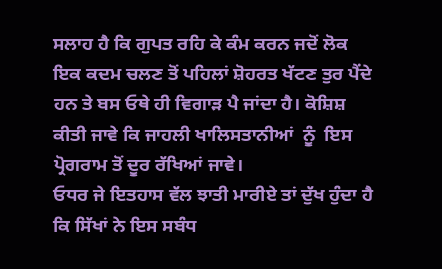ਸਲਾਹ ਹੈ ਕਿ ਗੁਪਤ ਰਹਿ ਕੇ ਕੰਮ ਕਰਨ ਜਦੋਂ ਲੋਕ ਇਕ ਕਦਮ ਚਲਣ ਤੋਂ ਪਹਿਲਾਂ ਸ਼ੋਹਰਤ ਖੱਟਣ ਤੁਰ ਪੈਂਦੇ ਹਨ ਤੇ ਬਸ ਓਥੇ ਹੀ ਵਿਗਾੜ ਪੈ ਜਾਂਦਾ ਹੈ। ਕੋਸ਼ਿਸ਼ ਕੀਤੀ ਜਾਵੇ ਕਿ ਜਾਹਲੀ ਖਾਲਿਸਤਾਨੀਆਂ  ਨੂੰ  ਇਸ ਪ੍ਰੋਗਰਾਮ ਤੋਂ ਦੂਰ ਰੱਖਿਆਂ ਜਾਵੇ।
ਓਧਰ ਜੇ ਇਤਹਾਸ ਵੱਲ ਝਾਤੀ ਮਾਰੀਏ ਤਾਂ ਦੁੱਖ ਹੁੰਦਾ ਹੈ ਕਿ ਸਿੱਖਾਂ ਨੇ ਇਸ ਸਬੰਧ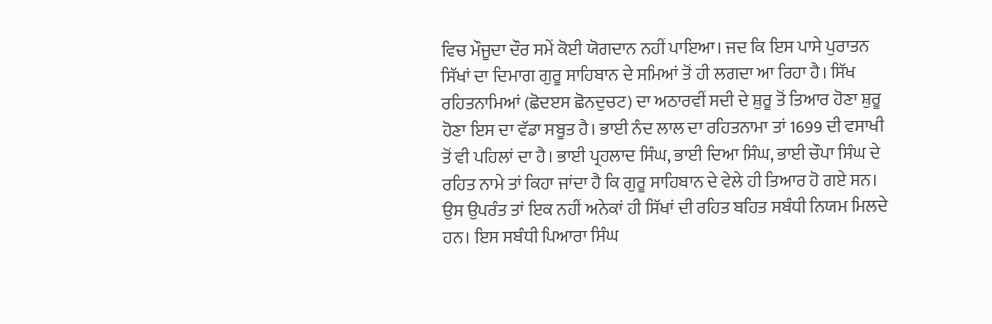ਵਿਚ ਮੌਜੂਦਾ ਦੌਰ ਸਮੇਂ ਕੋਈ ਯੋਗਦਾਨ ਨਹੀਂ ਪਾਇਆ। ਜਦ ਕਿ ਇਸ ਪਾਸੇ ਪੁਰਾਤਨ ਸਿੱਖਾਂ ਦਾ ਦਿਮਾਗ ਗੁਰੂ ਸਾਹਿਬਾਨ ਦੇ ਸਮਿਆਂ ਤੋਂ ਹੀ ਲਗਦਾ ਆ ਰਿਹਾ ਹੈ। ਸਿੱਖ ਰਹਿਤਨਾਮਿਆਂ (ਛੋਦੲਸ ਛੋਨਦੁਚਟ) ਦਾ ਅਠਾਰਵੀਂ ਸਦੀ ਦੇ ਸ਼ੁਰੂ ਤੋਂ ਤਿਆਰ ਹੋਣਾ ਸ਼ੁਰੂ ਹੋਣਾ ਇਸ ਦਾ ਵੱਡਾ ਸਬੂਤ ਹੈ। ਭਾਈ ਨੰਦ ਲਾਲ ਦਾ ਰਹਿਤਨਾਮਾ ਤਾਂ 1699 ਦੀ ਵਸਾਖੀ ਤੋਂ ਵੀ ਪਹਿਲਾਂ ਦਾ ਹੈ। ਭਾਈ ਪ੍ਰਹਲਾਦ ਸਿੰਘ, ਭਾਈ ਦਿਆ ਸਿੰਘ, ਭਾਈ ਚੌਪਾ ਸਿੰਘ ਦੇ ਰਹਿਤ ਨਾਮੇ ਤਾਂ ਕਿਹਾ ਜਾਂਦਾ ਹੈ ਕਿ ਗੁਰੂ ਸਾਹਿਬਾਨ ਦੇ ਵੇਲੇ ਹੀ ਤਿਆਰ ਹੋ ਗਏ ਸਨ। ਉਸ ਉਪਰੰਤ ਤਾਂ ਇਕ ਨਹੀਂ ਅਨੇਕਾਂ ਹੀ ਸਿੱਖਾਂ ਦੀ ਰਹਿਤ ਬਹਿਤ ਸਬੰਧੀ ਨਿਯਮ ਮਿਲਦੇ ਹਨ। ਇਸ ਸਬੰਧੀ ਪਿਆਰਾ ਸਿੰਘ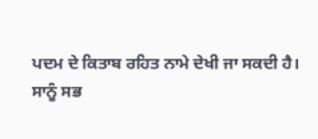ਪਦਮ ਦੇ ਕਿਤਾਬ ਰਹਿਤ ਨਾਮੇ ਦੇਖੀ ਜਾ ਸਕਦੀ ਹੈ।
ਸਾਨੂੰ ਸਭ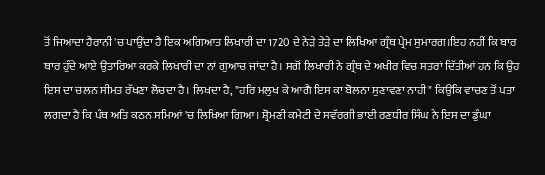ਤੋਂ ਜਿਆਦਾ ਹੈਰਾਨੀ 'ਚ ਪਾਉਂਦਾ ਹੈ ਇਕ ਅਗਿਆਤ ਲਿਖਾਰੀ ਦਾ 1720 ਦੇ ਨੇੜੇ ਤੇੜੇ ਦਾ ਲਿਖਿਆ ਗ੍ਰੰਥ ਪ੍ਰੇਮ ਸੁਮਾਰਗ।ਇਹ ਨਹੀਂ ਕਿ ਬਾਰ ਬਾਰ ਹੁੰਦੇ ਆਏ ਉਤਾਰਿਆ ਕਰਕੇ ਲਿਖਾਰੀ ਦਾ ਨਾਂ ਗੁਆਚ ਜਾਂਦਾ ਹੈ। ਸਗੋਂ ਲਿਖਾਰੀ ਨੇ ਗ੍ਰੰਥ ਦੇ ਅਖੀਰ ਵਿਚ ਸਤਰਾਂ ਦਿੱਤੀਆਂ ਹਨ ਕਿ ਉਹ ਇਸ ਦਾ ਚਲਨ ਸੀਮਤ ਰੱਖਣਾ ਲੋਚਦਾ ਹੈ। ਲਿਖਦਾ ਹੈ, "ਹਰਿ ਮਲੁਖ ਕੇ ਆਗੈ ਇਸ ਕਾ ਬੋਲਨਾ ਸੁਣਾਵਣਾ ਨਾਹੀ" ਕਿਉਂਕਿ ਵਾਚਣ ਤੋਂ ਪਤਾ ਲਗਦਾ ਹੈ ਕਿ ਪੰਥ ਅਤਿ ਕਠਨ ਸਮਿਆਂ 'ਚ ਲਿਖਿਆ ਗਿਆ। ਸ਼੍ਰੋਮਣੀ ਕਮੇਟੀ ਦੇ ਸਵੱਰਗੀ ਭਾਈ ਰਣਧੀਰ ਸਿੰਘ ਨੇ ਇਸ ਦਾ ਡੁੰਘਾ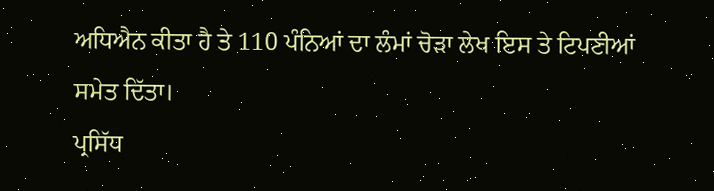ਅਧਿਐਨ ਕੀਤਾ ਹੈ ਤੇ 110 ਪੰਨਿਆਂ ਦਾ ਲੰਮਾਂ ਚੋੜਾ ਲੇਖ ਇਸ ਤੇ ਟਿਪਣੀਆਂ ਸਮੇਤ ਦਿੱਤਾ।
ਪ੍ਰਸਿੱਧ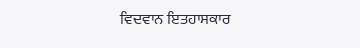ਵਿਦਵਾਨ ਇਤਹਾਸਕਾਰ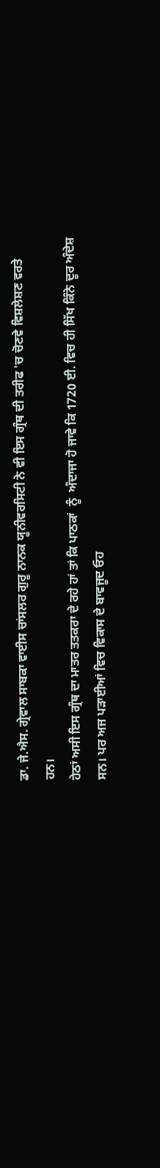ਡਾ. ਜੇ.ਐਸ. ਗ੍ਰੇਵਾਲ ਸਾਬਕਾ ਵਾਈਸ ਚਾਂਸਲਰ ਗੁਰੂ ਨਾਨਕ ਯੂਨੀਵਰਸਿਟੀ ਨੇ ਵੀ ਇਸ ਗ੍ਰੰਥ ਦੀ ਤਰੀਫ 'ਚ ਚੋਣਵੇ ਵਿਸ਼ਲੇਸ਼ਣ ਵਰਤੇ ਹਨ।
ਹੇਠਾਂ ਅਸੀ ਇਸ ਗ੍ਰੰਥ ਦਾ ਮਾਤਰ ਤਤਕਰਾ ਦੇ ਰਹੇ ਹਾਂ ਤਾਂ ਕਿ ਪਾਠਕਾਂ  ਨੂੰ  ਅੰਦਾਜਾ ਹੋ ਜਾਵੇ ਕਿ 1720 ਈ. ਵਿਚ ਹੀ ਸਿੱਖ ਕਿੰਨੇ ਦੂਰ ਅੰਦੇਸ਼ ਸਨ। ਪਰ ਅਜ ਪੜਾਈਆਂ ਵਿਚ ਵਿਕਾਸ ਦੇ ਬਾਵਜੂਦ ਓਹ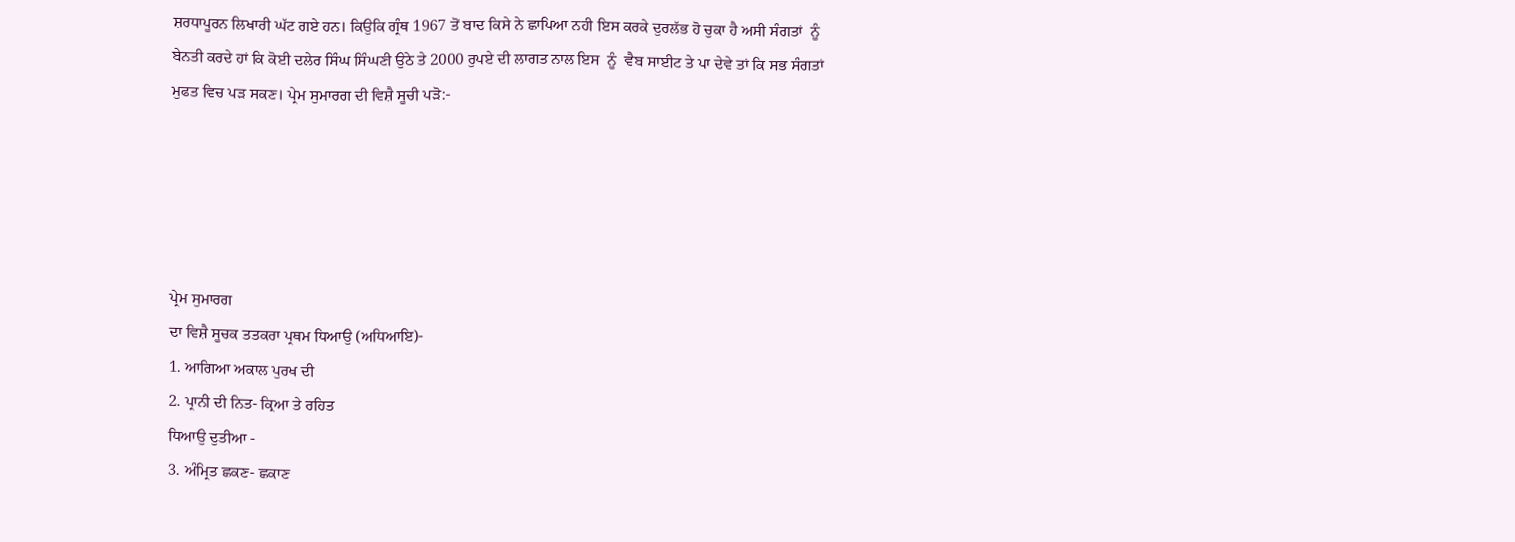ਸ਼ਰਧਾਪੂਰਨ ਲਿਖਾਰੀ ਘੱਟ ਗਏ ਹਨ। ਕਿਉਕਿ ਗ੍ਰੰਥ 1967 ਤੋਂ ਬਾਦ ਕਿਸੇ ਨੇ ਛਾਪਿਆ ਨਹੀ ਇਸ ਕਰਕੇ ਦੁਰਲੱਭ ਹੋ ਚੁਕਾ ਹੈ ਅਸੀ ਸੰਗਤਾਂ  ਨੂੰ  ਬੇਨਤੀ ਕਰਦੇ ਹਾਂ ਕਿ ਕੋਈ ਦਲੇਰ ਸਿੰਘ ਸਿੰਘਣੀ ਉਠੇ ਤੇ 2000 ਰੁਪਏ ਦੀ ਲਾਗਤ ਨਾਲ ਇਸ  ਨੂੰ  ਵੈਬ ਸਾਈਟ ਤੇ ਪਾ ਦੇਵੇ ਤਾਂ ਕਿ ਸਭ ਸੰਗਤਾਂ ਮੁਫਤ ਵਿਚ ਪੜ ਸਕਣ। ਪ੍ਰੇਮ ਸੁਮਾਰਗ ਦੀ ਵਿਸ਼ੈ ਸੂਚੀ ਪੜੋ:-





ਪ੍ਰੇਮ ਸੁਮਾਰਗ
ਦਾ ਵਿਸ਼ੈ ਸੂਚਕ ਤਤਕਰਾ ਪ੍ਰਥਮ ਧਿਆਉ (ਅਧਿਆਇ)-
1. ਆਗਿਆ ਅਕਾਲ ਪੁਰਖ ਦੀ
2. ਪ੍ਰਾਨੀ ਦੀ ਨਿਤ- ਕ੍ਰਿਆ ਤੇ ਰਹਿਤ
ਧਿਆਉ ਦੁਤੀਆ -
3. ਅੰਮ੍ਰਿਤ ਛਕਣ- ਛਕਾਣ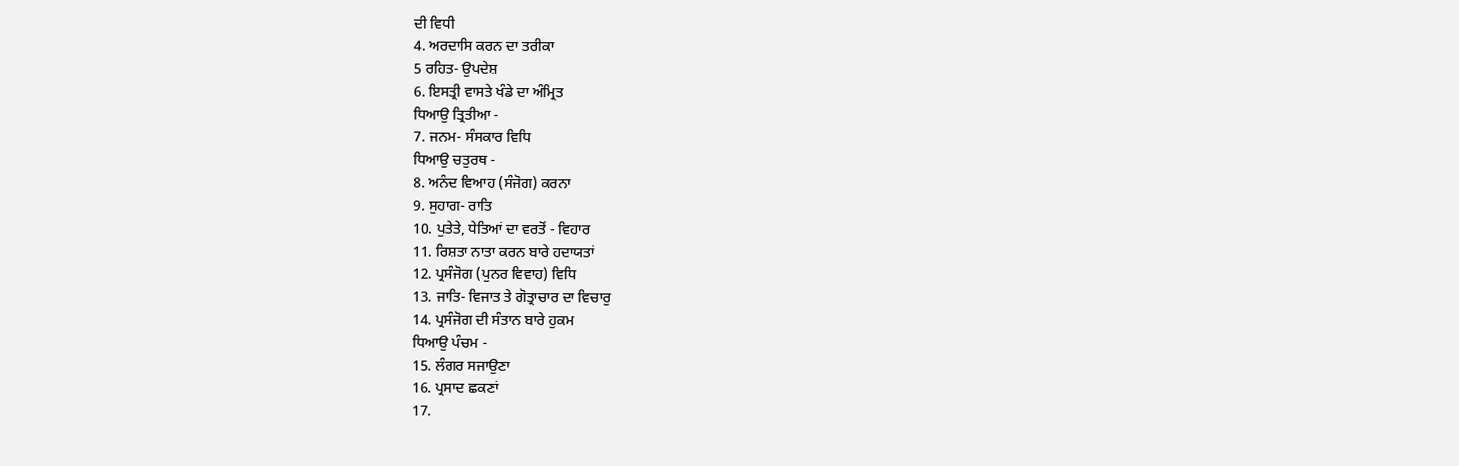ਦੀ ਵਿਧੀ
4. ਅਰਦਾਸਿ ਕਰਨ ਦਾ ਤਰੀਕਾ
5 ਰਹਿਤ- ਉਪਦੇਸ਼
6. ਇਸਤ੍ਰੀ ਵਾਸਤੇ ਖੰਡੇ ਦਾ ਅੰਮ੍ਰਿਤ
ਧਿਆਉ ਤ੍ਰਿਤੀਆ -
7. ਜਨਮ- ਸੰਸਕਾਰ ਵਿਧਿ
ਧਿਆਉ ਚਤੁਰਥ -
8. ਅਨੰਦ ਵਿਆਹ (ਸੰਜੋਗ) ਕਰਨਾ
9. ਸੁਹਾਗ- ਰਾਤਿ
10. ਪੁਤੇਤੇ, ਧੇਤਿਆਂ ਦਾ ਵਰਤੋਂ - ਵਿਹਾਰ
11. ਰਿਸ਼ਤਾ ਨਾਤਾ ਕਰਨ ਬਾਰੇ ਹਦਾਯਤਾਂ
12. ਪ੍ਰਸੰਜੋਗ (ਪੁਨਰ ਵਿਵਾਹ) ਵਿਧਿ
13. ਜਾਤਿ- ਵਿਜਾਤ ਤੇ ਗੋਤ੍ਰਾਚਾਰ ਦਾ ਵਿਚਾਰੁ
14. ਪ੍ਰਸੰਜੋਗ ਦੀ ਸੰਤਾਨ ਬਾਰੇ ਹੁਕਮ
ਧਿਆਉ ਪੰਚਮ -
15. ਲੰਗਰ ਸਜਾਉਣਾ
16. ਪ੍ਰਸਾਦ ਛਕਣਾਂ
17.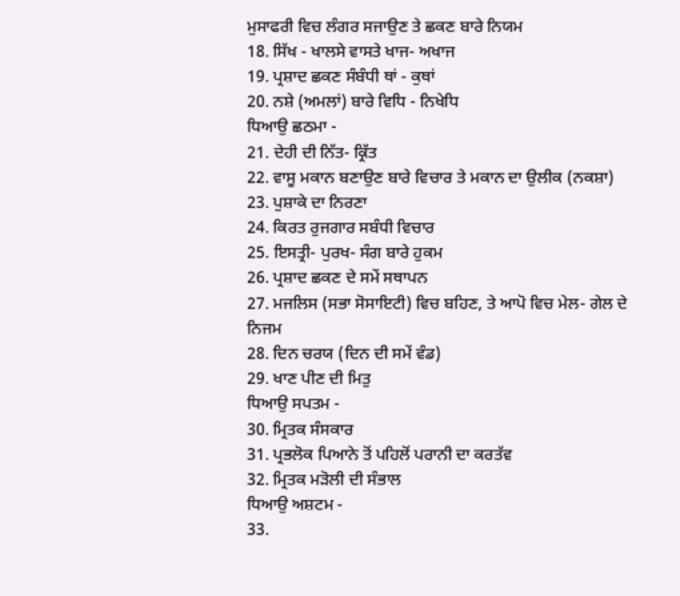ਮੁਸਾਫਰੀ ਵਿਚ ਲੰਗਰ ਸਜਾਉਣ ਤੇ ਛਕਣ ਬਾਰੇ ਨਿਯਮ
18. ਸਿੱਖ - ਖਾਲਸੇ ਵਾਸਤੇ ਖਾਜ- ਅਖਾਜ
19. ਪ੍ਰਸ਼ਾਦ ਛਕਣ ਸੰਬੰਧੀ ਥਾਂ - ਕੁਥਾਂ
20. ਨਸ਼ੇ (ਅਮਲਾਂ) ਬਾਰੇ ਵਿਧਿ - ਨਿਖੇਧਿ
ਧਿਆਉ ਛਠਮਾ -
21. ਦੇਹੀ ਦੀ ਨਿੱਤ- ਕ੍ਰਿੱਤ
22. ਵਾਸੂ ਮਕਾਨ ਬਣਾਉਣ ਬਾਰੇ ਵਿਚਾਰ ਤੇ ਮਕਾਨ ਦਾ ਉਲੀਕ (ਨਕਸ਼ਾ)
23. ਪੁਸ਼ਾਕੇ ਦਾ ਨਿਰਣਾ
24. ਕਿਰਤ ਰੁਜਗਾਰ ਸਬੰਧੀ ਵਿਚਾਰ
25. ਇਸਤ੍ਰੀ- ਪੁਰਖ- ਸੰਗ ਬਾਰੇ ਹੁਕਮ
26. ਪ੍ਰਸ਼ਾਦ ਛਕਣ ਦੇ ਸਮੇਂ ਸਥਾਪਨ
27. ਮਜਲਿਸ (ਸਭਾ ਸੋਸਾਇਟੀ) ਵਿਚ ਬਹਿਣ, ਤੇ ਆਪੋ ਵਿਚ ਮੇਲ- ਗੇਲ ਦੇ ਨਿਜਮ
28. ਦਿਨ ਚਰਯ (ਦਿਨ ਦੀ ਸਮੇਂ ਵੰਡ)
29. ਖਾਣ ਪੀਣ ਦੀ ਮਿਤੁ
ਧਿਆਉ ਸਪਤਮ -
30. ਮ੍ਰਿਤਕ ਸੰਸਕਾਰ
31. ਪ੍ਰਭਲੋਕ ਪਿਆਨੇ ਤੋਂ ਪਹਿਲੋਂ ਪਰਾਨੀ ਦਾ ਕਰਤੱਵ
32. ਮ੍ਰਿਤਕ ਮੜੋਲੀ ਦੀ ਸੰਭਾਲ
ਧਿਆਉ ਅਸ਼ਟਮ -
33.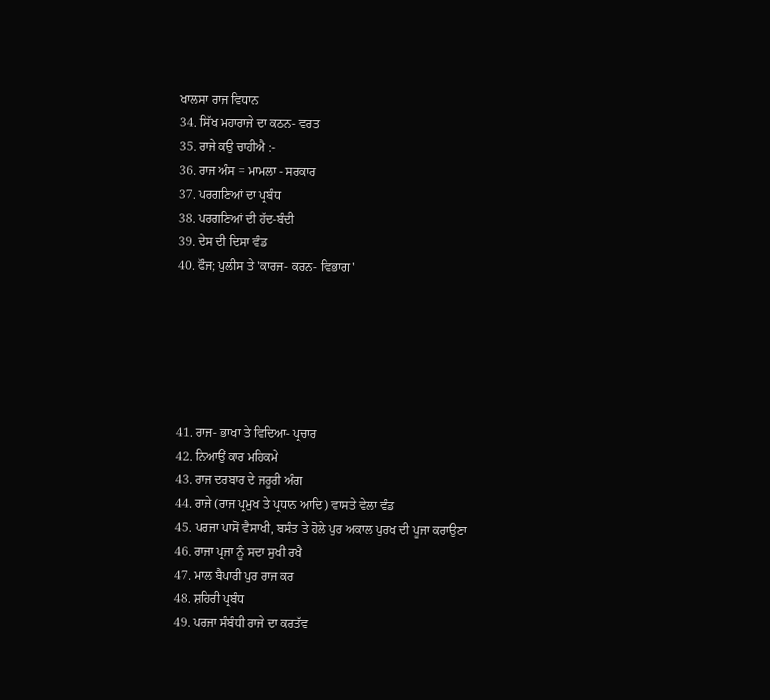ਖਾਲਸਾ ਰਾਜ ਵਿਧਾਨ
34. ਸਿੱਖ ਮਹਾਰਾਜੇ ਦਾ ਕਠਨ- ਵਰਤ
35. ਰਾਜੇ ਕਉ ਚਾਹੀਐ :-
36. ਰਾਜ ਅੰਸ = ਮਾਮਲਾ - ਸਰਕਾਰ
37. ਪਰਗਣਿਆਂ ਦਾ ਪ੍ਰਬੰਧ
38. ਪਰਗਣਿਆਂ ਦੀ ਹੱਦ-ਬੰਦੀ
39. ਦੇਸ ਦੀ ਦਿਸਾ ਵੰਡ
40. ਫੌਜ; ਪੁਲੀਸ ਤੇ 'ਕਾਰਜ- ਕਰਨ- ਵਿਭਾਗ'






41. ਰਾਜ- ਭਾਖਾ ਤੇ ਵਿਦਿਆ- ਪ੍ਰਚਾਰ
42. ਨਿਆਉਂ ਕਾਰ ਮਹਿਕਮੇ
43. ਰਾਜ ਦਰਬਾਰ ਦੇ ਜਰੂਰੀ ਅੰਗ
44. ਰਾਜੇ (ਰਾਜ ਪ੍ਰਮੁਖ ਤੇ ਪ੍ਰਧਾਨ ਆਦਿ) ਵਾਸਤੇ ਵੇਲਾ ਵੰਡ
45. ਪਰਜਾ ਪਾਸੋਂ ਵੈਸਾਖੀ, ਬਸੰਤ ਤੇ ਹੋਲੇ ਪੁਰ ਅਕਾਲ ਪੁਰਖ ਦੀ ਪੂਜਾ ਕਰਾਉਣਾ
46. ਰਾਜਾ ਪ੍ਰਜਾ ਨੂੰ ਸਦਾ ਸੁਖੀ ਰਖੈ
47. ਮਾਲ ਬੈਪਾਰੀ ਪੁਰ ਰਾਜ ਕਰ
48. ਸ਼ਹਿਰੀ ਪ੍ਰਬੰਧ
49. ਪਰਜਾ ਸੰਬੰਧੀ ਰਾਜੇ ਦਾ ਕਰਤੱਵ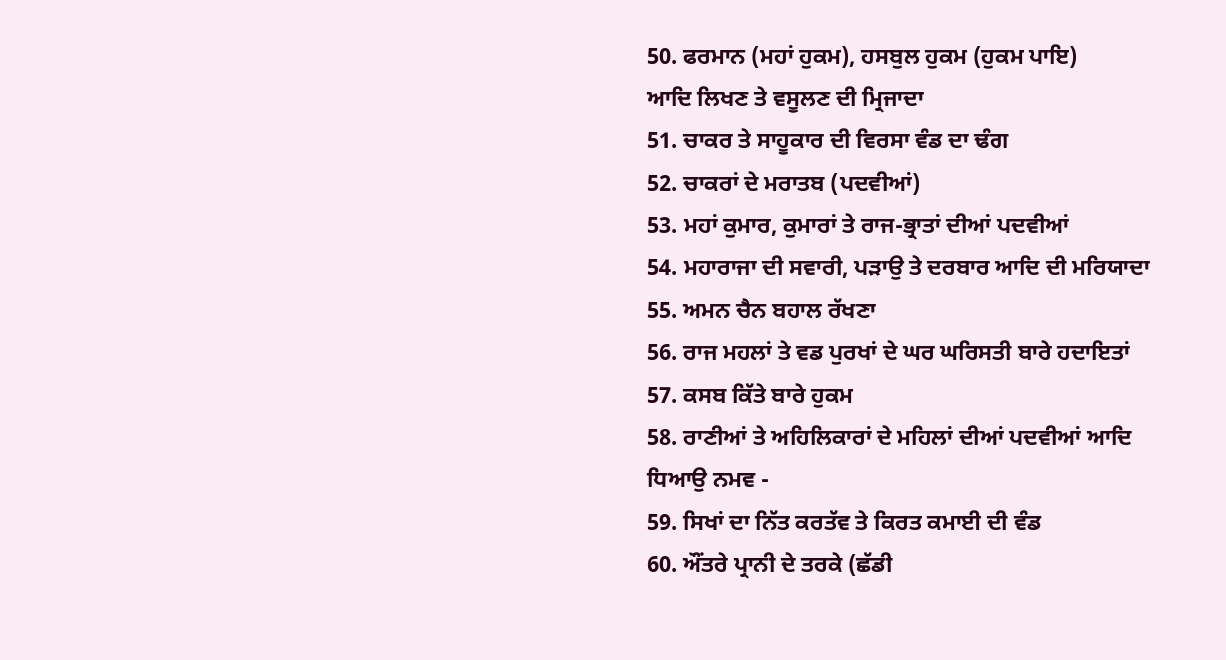50. ਫਰਮਾਨ (ਮਹਾਂ ਹੁਕਮ), ਹਸਬੁਲ ਹੁਕਮ (ਹੁਕਮ ਪਾਇ)
ਆਦਿ ਲਿਖਣ ਤੇ ਵਸੂਲਣ ਦੀ ਮ੍ਰਿਜਾਦਾ
51. ਚਾਕਰ ਤੇ ਸਾਹੂਕਾਰ ਦੀ ਵਿਰਸਾ ਵੰਡ ਦਾ ਢੰਗ
52. ਚਾਕਰਾਂ ਦੇ ਮਰਾਤਬ (ਪਦਵੀਆਂ)
53. ਮਹਾਂ ਕੁਮਾਰ, ਕੁਮਾਰਾਂ ਤੇ ਰਾਜ-ਭ੍ਰਾਤਾਂ ਦੀਆਂ ਪਦਵੀਆਂ
54. ਮਹਾਰਾਜਾ ਦੀ ਸਵਾਰੀ, ਪੜਾਉ ਤੇ ਦਰਬਾਰ ਆਦਿ ਦੀ ਮਰਿਯਾਦਾ
55. ਅਮਨ ਚੈਨ ਬਹਾਲ ਰੱਖਣਾ
56. ਰਾਜ ਮਹਲਾਂ ਤੇ ਵਡ ਪੁਰਖਾਂ ਦੇ ਘਰ ਘਰਿਸਤੀ ਬਾਰੇ ਹਦਾਇਤਾਂ
57. ਕਸਬ ਕਿੱਤੇ ਬਾਰੇ ਹੁਕਮ
58. ਰਾਣੀਆਂ ਤੇ ਅਹਿਲਿਕਾਰਾਂ ਦੇ ਮਹਿਲਾਂ ਦੀਆਂ ਪਦਵੀਆਂ ਆਦਿ
ਧਿਆਉ ਨਮਵ -
59. ਸਿਖਾਂ ਦਾ ਨਿੱਤ ਕਰਤੱਵ ਤੇ ਕਿਰਤ ਕਮਾਈ ਦੀ ਵੰਡ
60. ਔਂਤਰੇ ਪ੍ਰਾਨੀ ਦੇ ਤਰਕੇ (ਛੱਡੀ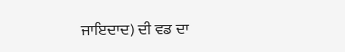ਜਾਇਦਾਦ) ਦੀ ਵਡ ਦਾ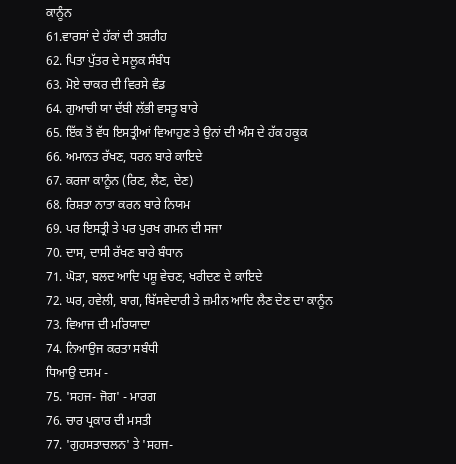ਕਾਨੂੰਨ
61.ਵਾਰਸਾਂ ਦੇ ਹੱਕਾਂ ਦੀ ਤਸ਼ਰੀਹ
62. ਪਿਤਾ ਪੁੱਤਰ ਦੇ ਸਲੂਕ ਸੰਬੰਧ
63. ਮੋਏ ਚਾਕਰ ਦੀ ਵਿਰਸੇ ਵੰਡ
64. ਗੁਆਚੀ ਯਾ ਦੱਬੀ ਲੱਭੀ ਵਸਤੂ ਬਾਰੇ
65. ਇੱਕ ਤੋਂ ਵੱਧ ਇਸਤ੍ਰੀਆਂ ਵਿਆਹੁਣ ਤੇ ਉਨਾਂ ਦੀ ਅੰਸ ਦੇ ਹੱਕ ਹਕੂਕ
66. ਅਮਾਨਤ ਰੱਖਣ, ਧਰਨ ਬਾਰੇ ਕਾਇਦੇ
67. ਕਰਜਾ ਕਾਨੂੰਨ (ਰਿਣ, ਲੈਣ, ਦੇਣ)
68. ਰਿਸ਼ਤਾ ਨਾਤਾ ਕਰਨ ਬਾਰੇ ਨਿਯਮ
69. ਪਰ ਇਸਤ੍ਰੀ ਤੇ ਪਰ ਪੁਰਖ ਗਮਨ ਦੀ ਸਜਾ
70. ਦਾਸ, ਦਾਸੀ ਰੱਖਣ ਬਾਰੇ ਬੰਧਾਨ
71. ਘੋੜਾ, ਬਲਦ ਆਦਿ ਪਸ਼ੂ ਵੇਚਣ, ਖਰੀਦਣ ਦੇ ਕਾਇਦੇ
72. ਘਰ, ਹਵੇਲੀ, ਬਾਗ, ਬਿੱਸਵੇਦਾਰੀ ਤੇ ਜ਼ਮੀਨ ਆਦਿ ਲੈਣ ਦੇਣ ਦਾ ਕਾਨੂੰਨ
73. ਵਿਆਜ ਦੀ ਮਰਿਯਾਦਾ
74. ਨਿਆਉਜ ਕਰਤਾ ਸਬੰਧੀ
ਧਿਆਉ ਦਸਮ -
75. 'ਸਹਜ- ਜੋਗ' - ਮਾਰਗ
76. ਚਾਰ ਪ੍ਰਕਾਰ ਦੀ ਮਸਤੀ
77. 'ਗੁਹਸਤਾਚਲਨ' ਤੇ 'ਸਹਜ-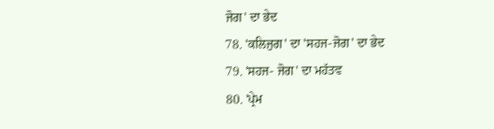ਜੋਗ' ਦਾ ਭੇਦ
78. 'ਕਲਿਜੁਗ' ਦਾ 'ਸਹਜ-ਜੋਗ' ਦਾ ਭੇਦ
79. 'ਸਹਜ- ਜੋਗ' ਦਾ ਮਹੱਤਵ
80. 'ਪ੍ਰੇਮ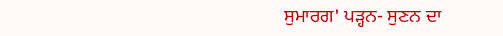ਸੁਮਾਰਗ' ਪੜ੍ਹਨ- ਸੁਣਨ ਦਾ